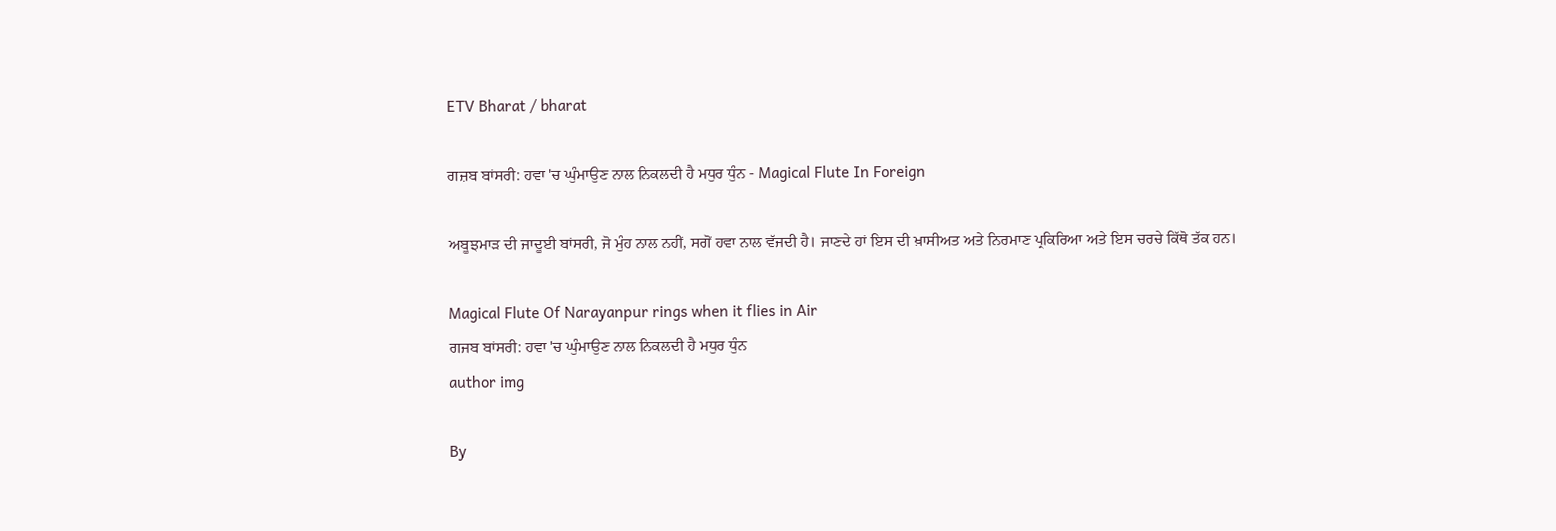ETV Bharat / bharat

ਗਜ਼ਬ ਬਾਂਸਰੀ: ਹਵਾ 'ਚ ਘੁੰਮਾਉਣ ਨਾਲ ਨਿਕਲਦੀ ਹੈ ਮਧੁਰ ਧੁੰਨ - Magical Flute In Foreign

ਅਬੂਝਮਾੜ ਦੀ ਜਾਦੂਈ ਬਾਂਸਰੀ, ਜੋ ਮੁੰਹ ਨਾਲ ਨਹੀਂ, ਸਗੋਂ ਹਵਾ ਨਾਲ ਵੱਜਦੀ ਹੈ। ਜਾਣਦੇ ਹਾਂ ਇਸ ਦੀ ਖ਼ਾਸੀਅਤ ਅਤੇ ਨਿਰਮਾਣ ਪ੍ਰਕਿਰਿਆ ਅਤੇ ਇਸ ਚਰਚੇ ਕਿੱਥੋ ਤੱਕ ਹਨ।

Magical Flute Of Narayanpur rings when it flies in Air
ਗਜਬ ਬਾਂਸਰੀ: ਹਵਾ 'ਚ ਘੁੰਮਾਉਣ ਨਾਲ ਨਿਕਲਦੀ ਹੈ ਮਧੁਰ ਧੁੰਨ
author img

By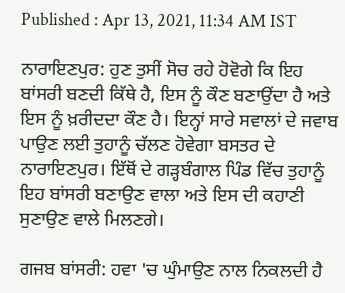Published : Apr 13, 2021, 11:34 AM IST

ਨਾਰਾਇਣਪੁਰ: ਹੁਣ ਤੁਸੀਂ ਸੋਚ ਰਹੇ ਹੋਵੋਗੇ ਕਿ ਇਹ ਬਾਂਸਰੀ ਬਣਦੀ ਕਿੱਥੇ ਹੈ, ਇਸ ਨੂੰ ਕੌਣ ਬਣਾਉਂਦਾ ਹੈ ਅਤੇ ਇਸ ਨੂੰ ਖ਼ਰੀਦਦਾ ਕੌਣ ਹੈ। ਇਨ੍ਹਾਂ ਸਾਰੇ ਸਵਾਲਾਂ ਦੇ ਜਵਾਬ ਪਾਉਣ ਲਈ ਤੁਹਾਨੂੰ ਚੱਲਣ ਹੋਵੇਗਾ ਬਸਤਰ ਦੇ ਨਾਰਾਇਣਪੁਰ। ਇੱਥੋਂ ਦੇ ਗੜ੍ਹਬੰਗਾਲ ਪਿੰਡ ਵਿੱਚ ਤੁਹਾਨੂੰ ਇਹ ਬਾਂਸਰੀ ਬਣਾਉਣ ਵਾਲਾ ਅਤੇ ਇਸ ਦੀ ਕਹਾਣੀ ਸੁਣਾਉਣ ਵਾਲੇ ਮਿਲਣਗੇ।

ਗਜਬ ਬਾਂਸਰੀ: ਹਵਾ 'ਚ ਘੁੰਮਾਉਣ ਨਾਲ ਨਿਕਲਦੀ ਹੈ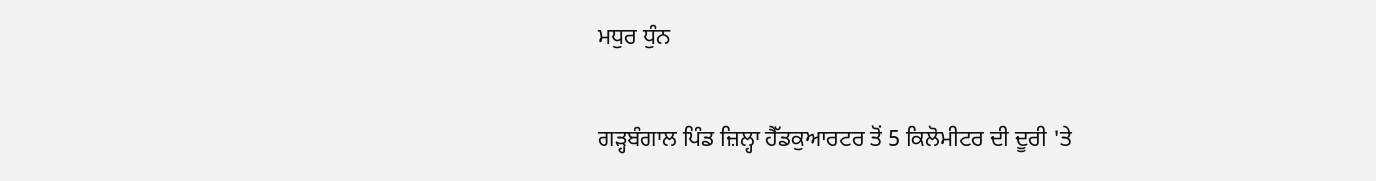ਮਧੁਰ ਧੁੰਨ

ਗੜ੍ਹਬੰਗਾਲ ਪਿੰਡ ਜ਼ਿਲ੍ਹਾ ਹੈੱਡਕੁਆਰਟਰ ਤੋਂ 5 ਕਿਲੋਮੀਟਰ ਦੀ ਦੂਰੀ 'ਤੇ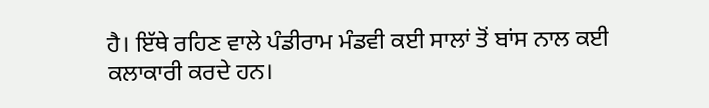ਹੈ। ਇੱਥੇ ਰਹਿਣ ਵਾਲੇ ਪੰਡੀਰਾਮ ਮੰਡਵੀ ਕਈ ਸਾਲਾਂ ਤੋਂ ਬਾਂਸ ਨਾਲ ਕਈ ਕਲਾਕਾਰੀ ਕਰਦੇ ਹਨ।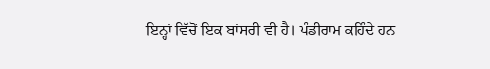ਇਨ੍ਹਾਂ ਵਿੱਚੋਂ ਇਕ ਬਾਂਸਰੀ ਵੀ ਹੈ। ਪੰਡੀਰਾਮ ਕਹਿੰਦੇ ਹਨ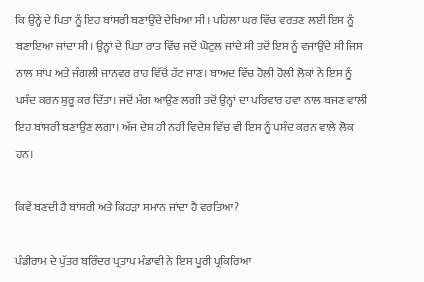ਕਿ ਉਨ੍ਹੇ ਦੇ ਪਿਤਾ ਨੂੰ ਇਹ ਬਾਂਸਰੀ ਬਣਾਉਂਦੇ ਦੇਖਿਆ ਸੀ। ਪਹਿਲਾ ਘਰ ਵਿੱਚ ਵਰਤਣ ਲਈ ਇਸ ਨੂੰ ਬਣਾਇਆ ਜਾਂਦਾ ਸੀ। ਉਨ੍ਹਾਂ ਦੇ ਪਿਤਾ ਰਾਤ ਵਿੱਚ ਜਦੋਂ ਘੋਟੁਲ ਜਾਂਦੇ ਸੀ ਤਦੋਂ ਇਸ ਨੂੰ ਵਜਾਉਂਦੇ ਸੀ ਜਿਸ ਨਾਲ ਸਾਂਪ ਅਤੇ ਜੰਗਲੀ ਜਾਨਵਰ ਰਾਹ ਵਿੱਚੋਂ ਹੱਟ ਜਾਣ। ਬਾਅਦ ਵਿੱਚ ਹੋਲੀ ਹੋਲੀ ਲੋਕਾਂ ਨੇ ਇਸ ਨੂੰ ਪਸੰਦ ਕਰਨ ਸ਼ੁਰੂ ਕਰ ਦਿੱਤਾ। ਜਦੋਂ ਮੰਗ ਆਉਣ ਲਗੀ ਤਦੋਂ ਉਨ੍ਹਾਂ ਦਾ ਪਰਿਵਾਰ ਹਵਾ ਨਾਲ ਬਜਣ ਵਾਲੀ ਇਹ ਬਾਂਸਰੀ ਬਣਾਉਣ ਲਗਾ। ਅੱਜ ਦੇਸ਼ ਹੀ ਨਹੀਂ ਵਿਦੇਸ਼ ਵਿੱਚ ਵੀ ਇਸ ਨੂੰ ਪਸੰਦ ਕਰਨ ਵਾਲੇ ਲੋਕ ਹਨ।

ਕਿਵੇਂ ਬਣਦੀ ਹੈ ਬਾਂਸਰੀ ਅਤੇ ਕਿਹੜਾ ਸਮਾਨ ਜਾਂਦਾ ਹੈ ਵਰਤਿਆ?

ਪੰਡੀਰਾਮ ਦੇ ਪੁੱਤਰ ਬਰਿੰਦਰ ਪ੍ਰਤਾਪ ਮੰਡਾਵੀ ਨੇ ਇਸ ਪੂਰੀ ਪ੍ਰਕਿਰਿਆ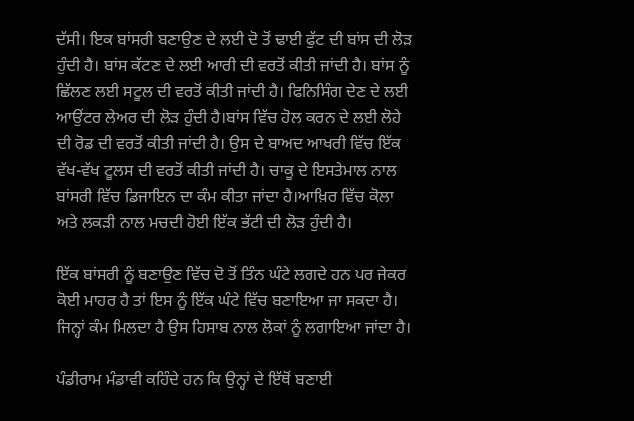ਦੱਸੀ। ਇਕ ਬਾਂਸਰੀ ਬਣਾਉਣ ਦੇ ਲਈ ਦੋ ਤੋਂ ਢਾਈ ਫੁੱਟ ਦੀ ਬਾਂਸ ਦੀ ਲੋੜ ਹੁੰਦੀ ਹੈ। ਬਾਂਸ ਕੱਟਣ ਦੇ ਲਈ ਆਰੀ ਦੀ ਵਰਤੋਂ ਕੀਤੀ ਜਾਂਦੀ ਹੈ। ਬਾਂਸ ਨੂੰ ਛਿੱਲਣ ਲਈ ਸਟੂਲ ਦੀ ਵਰਤੋਂ ਕੀਤੀ ਜਾਂਦੀ ਹੈ। ਫਿਨਿਸਿੰਗ ਦੇਣ ਦੇ ਲਈ ਆਉਂਟਰ ਲੇਅਰ ਦੀ ਲੋੜ ਹੁੰਦੀ ਹੈ।ਬਾਂਸ ਵਿੱਚ ਹੋਲ ਕਰਨ ਦੇ ਲਈ ਲੋਹੇ ਦੀ ਰੋਡ ਦੀ ਵਰਤੋਂ ਕੀਤੀ ਜਾਂਦੀ ਹੈ। ਉਸ ਦੇ ਬਾਅਦ ਆਖਰੀ ਵਿੱਚ ਇੱਕ ਵੱਖ-ਵੱਖ ਟੂਲਸ ਦੀ ਵਰਤੋਂ ਕੀਤੀ ਜਾਂਦੀ ਹੈ। ਚਾਕੂ ਦੇ ਇਸਤੇਮਾਲ ਨਾਲ ਬਾਂਸਰੀ ਵਿੱਚ ਡਿਜਾਇਨ ਦਾ ਕੰਮ ਕੀਤਾ ਜਾਂਦਾ ਹੈ।ਆਖ਼ਿਰ ਵਿੱਚ ਕੋਲਾ ਅਤੇ ਲਕੜੀ ਨਾਲ ਮਚਦੀ ਹੋਈ ਇੱਕ ਭੱਟੀ ਦੀ ਲੋੜ ਹੁੰਦੀ ਹੈ।

ਇੱਕ ਬਾਂਸਰੀ ਨੂੰ ਬਣਾਉਣ ਵਿੱਚ ਦੋ ਤੋਂ ਤਿੰਨ ਘੰਟੇ ਲਗਦੇ ਹਨ ਪਰ ਜੇਕਰ ਕੋਈ ਮਾਹਰ ਹੈ ਤਾਂ ਇਸ ਨੂੰ ਇੱਕ ਘੰਟੇ ਵਿੱਚ ਬਣਾਇਆ ਜਾ ਸਕਦਾ ਹੈ। ਜਿਨ੍ਹਾਂ ਕੰਮ ਮਿਲਦਾ ਹੈ ਉਸ ਹਿਸਾਬ ਨਾਲ ਲੋਕਾਂ ਨੂੰ ਲਗਾਇਆ ਜਾਂਦਾ ਹੈ।

ਪੰਡੀਰਾਮ ਮੰਡਾਵੀ ਕਹਿੰਦੇ ਹਨ ਕਿ ਉਨ੍ਹਾਂ ਦੇ ਇੱਥੋਂ ਬਣਾਈ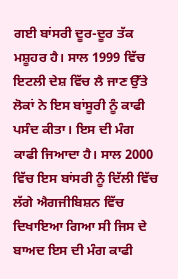ਗਈ ਬਾਂਸਰੀ ਦੂਰ-ਦੂਰ ਤੱਕ ਮਸ਼ੂਹਰ ਹੈ। ਸਾਲ 1999 ਵਿੱਚ ਇਟਲੀ ਦੇਸ਼ ਵਿੱਚ ਲੈ ਜਾਣ ਉੱਤੇ ਲੋਕਾਂ ਨੇ ਇਸ ਬਾਂਸੂਰੀ ਨੂੰ ਕਾਫੀ ਪਸੰਦ ਕੀਤਾ। ਇਸ ਦੀ ਮੰਗ ਕਾਫੀ ਜਿਆਦਾ ਹੈ। ਸਾਲ 2000 ਵਿੱਚ ਇਸ ਬਾਂਸਰੀ ਨੂੰ ਦਿੱਲੀ ਵਿੱਚ ਲੱਗੇ ਐਗਜੀਬਿਸ਼ਨ ਵਿੱਚ ਦਿਖਾਇਆ ਗਿਆ ਸੀ ਜਿਸ ਦੇ ਬਾਅਦ ਇਸ ਦੀ ਮੰਗ ਕਾਫੀ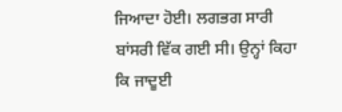ਜਿਆਦਾ ਹੋਈ। ਲਗਭਗ ਸਾਰੀ ਬਾਂਸਰੀ ਵਿੱਕ ਗਈ ਸੀ। ਉਨ੍ਹਾਂ ਕਿਹਾ ਕਿ ਜਾਦੂਈ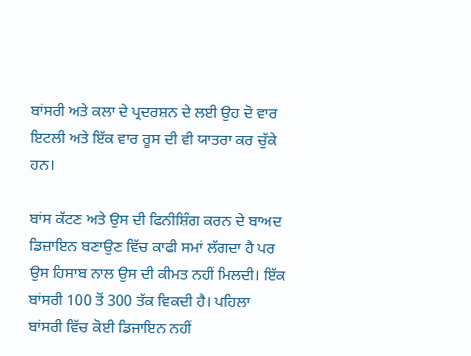ਬਾਂਸਰੀ ਅਤੇ ਕਲਾ ਦੇ ਪ੍ਰਦਰਸ਼ਨ ਦੇ ਲਈ ਉਹ ਦੋ ਵਾਰ ਇਟਲੀ ਅਤੇ ਇੱਕ ਵਾਰ ਰੂਸ ਦੀ ਵੀ ਯਾਤਰਾ ਕਰ ਚੁੱਕੇ ਹਨ।

ਬਾਂਸ ਕੱਟਣ ਅਤੇ ਉਸ ਦੀ ਫਿਨੀਸ਼ਿੰਗ ਕਰਨ ਦੇ ਬਾਅਦ ਡਿਜ਼ਾਇਨ ਬਣਾਉਣ ਵਿੱਚ ਕਾਫੀ ਸਮਾਂ ਲੱਗਦਾ ਹੈ ਪਰ ਉਸ ਹਿਸਾਬ ਨਾਲ ਉਸ ਦੀ ਕੀਮਤ ਨਹੀਂ ਮਿਲਦੀ। ਇੱਕ ਬਾਂਸਰੀ 100 ਤੋਂ 300 ਤੱਕ ਵਿਕਦੀ ਹੈ। ਪਹਿਲਾ ਬਾਂਸਰੀ ਵਿੱਚ ਕੋਈ ਡਿਜਾਇਨ ਨਹੀਂ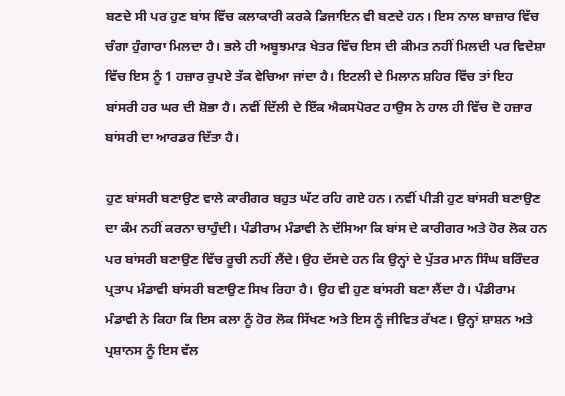ਬਣਦੇ ਸੀ ਪਰ ਹੁਣ ਬਾਂਸ ਵਿੱਚ ਕਲਾਕਾਰੀ ਕਰਕੇ ਡਿਜਾਇਨ ਵੀ ਬਣਦੇ ਹਨ। ਇਸ ਨਾਲ ਬਾਜ਼ਾਰ ਵਿੱਚ ਚੰਗਾ ਹੁੰਗਾਰਾ ਮਿਲਦਾ ਹੈ। ਭਲੇ ਹੀ ਅਬੂਝਮਾੜ ਖੇਤਰ ਵਿੱਚ ਇਸ ਦੀ ਕੀਮਤ ਨਹੀਂ ਮਿਲਦੀ ਪਰ ਵਿਦੇਸ਼ਾ ਵਿੱਚ ਇਸ ਨੂੰ 1 ਹਜ਼ਾਰ ਰੁਪਏ ਤੱਕ ਵੇਚਿਆ ਜਾਂਦਾ ਹੈ। ਇਟਲੀ ਦੇ ਮਿਲਾਨ ਸ਼ਹਿਰ ਵਿੱਚ ਤਾਂ ਇਹ ਬਾਂਸਰੀ ਹਰ ਘਰ ਦੀ ਸ਼ੋਭਾ ਹੈ। ਨਵੀਂ ਦਿੱਲੀ ਦੇ ਇੱਕ ਐਕਸਪੋਰਟ ਹਾਉਸ ਨੇ ਹਾਲ ਹੀ ਵਿੱਚ ਦੋ ਹਜ਼ਾਰ ਬਾਂਸਰੀ ਦਾ ਆਰਡਰ ਦਿੱਤਾ ਹੈ।

ਹੁਣ ਬਾਂਸਰੀ ਬਣਾਉਣ ਵਾਲੇ ਕਾਰੀਗਰ ਬਹੁਤ ਘੱਟ ਰਹਿ ਗਏ ਹਨ। ਨਵੀਂ ਪੀੜੀ ਹੁਣ ਬਾਂਸਰੀ ਬਣਾਉਣ ਦਾ ਕੰਮ ਨਹੀਂ ਕਰਨਾ ਚਾਹੁੰਦੀ। ਪੰਡੀਰਾਮ ਮੰਡਾਵੀ ਨੇ ਦੱਸਿਆ ਕਿ ਬਾਂਸ ਦੇ ਕਾਰੀਗਰ ਅਤੇ ਹੋਰ ਲੋਕ ਹਨ ਪਰ ਬਾਂਸਰੀ ਬਣਾਉਣ ਵਿੱਚ ਰੂਚੀ ਨਹੀਂ ਲੈਂਦੇ। ਉਹ ਦੱਸਦੇ ਹਨ ਕਿ ਉਨ੍ਹਾਂ ਦੇ ਪੁੱਤਰ ਮਾਨ ਸਿੰਘ ਬਰਿੰਦਰ ਪ੍ਰਤਾਪ ਮੰਡਾਵੀ ਬਾਂਸਰੀ ਬਣਾਉਣ ਸਿਖ ਰਿਹਾ ਹੈ। ਉਹ ਵੀ ਹੁਣ ਬਾਂਸਰੀ ਬਣਾ ਲੈਂਦਾ ਹੈ। ਪੰਡੀਰਾਮ ਮੰਡਾਵੀ ਨੇ ਕਿਹਾ ਕਿ ਇਸ ਕਲਾ ਨੂੰ ਹੋਰ ਲੋਕ ਸਿੱਖਣ ਅਤੇ ਇਸ ਨੂੰ ਜੀਵਿਤ ਰੱਖਣ। ਉਨ੍ਹਾਂ ਸ਼ਾਸ਼ਨ ਅਤੇ ਪ੍ਰਸ਼ਾਨਸ ਨੂੰ ਇਸ ਵੱਲ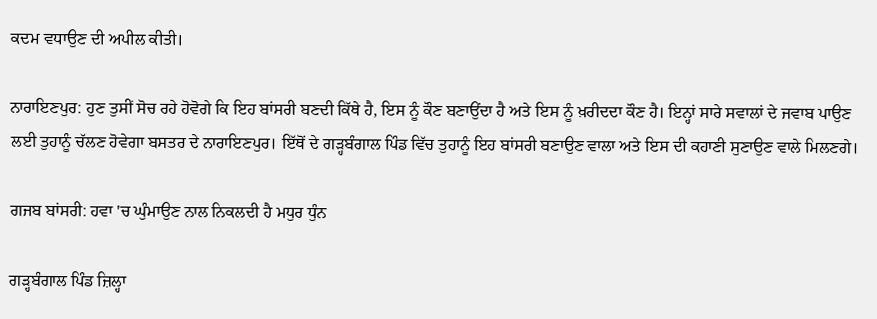ਕਦਮ ਵਧਾਉਣ ਦੀ ਅਪੀਲ ਕੀਤੀ।

ਨਾਰਾਇਣਪੁਰ: ਹੁਣ ਤੁਸੀਂ ਸੋਚ ਰਹੇ ਹੋਵੋਗੇ ਕਿ ਇਹ ਬਾਂਸਰੀ ਬਣਦੀ ਕਿੱਥੇ ਹੈ, ਇਸ ਨੂੰ ਕੌਣ ਬਣਾਉਂਦਾ ਹੈ ਅਤੇ ਇਸ ਨੂੰ ਖ਼ਰੀਦਦਾ ਕੌਣ ਹੈ। ਇਨ੍ਹਾਂ ਸਾਰੇ ਸਵਾਲਾਂ ਦੇ ਜਵਾਬ ਪਾਉਣ ਲਈ ਤੁਹਾਨੂੰ ਚੱਲਣ ਹੋਵੇਗਾ ਬਸਤਰ ਦੇ ਨਾਰਾਇਣਪੁਰ। ਇੱਥੋਂ ਦੇ ਗੜ੍ਹਬੰਗਾਲ ਪਿੰਡ ਵਿੱਚ ਤੁਹਾਨੂੰ ਇਹ ਬਾਂਸਰੀ ਬਣਾਉਣ ਵਾਲਾ ਅਤੇ ਇਸ ਦੀ ਕਹਾਣੀ ਸੁਣਾਉਣ ਵਾਲੇ ਮਿਲਣਗੇ।

ਗਜਬ ਬਾਂਸਰੀ: ਹਵਾ 'ਚ ਘੁੰਮਾਉਣ ਨਾਲ ਨਿਕਲਦੀ ਹੈ ਮਧੁਰ ਧੁੰਨ

ਗੜ੍ਹਬੰਗਾਲ ਪਿੰਡ ਜ਼ਿਲ੍ਹਾ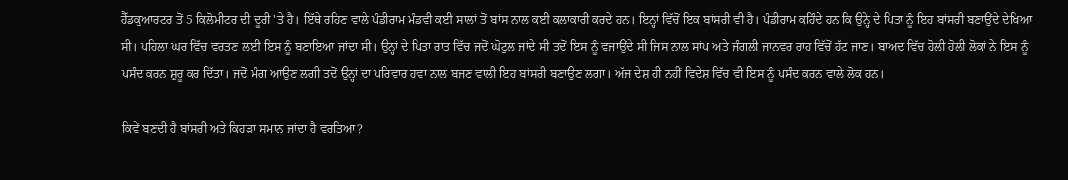ਹੈੱਡਕੁਆਰਟਰ ਤੋਂ 5 ਕਿਲੋਮੀਟਰ ਦੀ ਦੂਰੀ 'ਤੇ ਹੈ। ਇੱਥੇ ਰਹਿਣ ਵਾਲੇ ਪੰਡੀਰਾਮ ਮੰਡਵੀ ਕਈ ਸਾਲਾਂ ਤੋਂ ਬਾਂਸ ਨਾਲ ਕਈ ਕਲਾਕਾਰੀ ਕਰਦੇ ਹਨ। ਇਨ੍ਹਾਂ ਵਿੱਚੋਂ ਇਕ ਬਾਂਸਰੀ ਵੀ ਹੈ। ਪੰਡੀਰਾਮ ਕਹਿੰਦੇ ਹਨ ਕਿ ਉਨ੍ਹੇ ਦੇ ਪਿਤਾ ਨੂੰ ਇਹ ਬਾਂਸਰੀ ਬਣਾਉਂਦੇ ਦੇਖਿਆ ਸੀ। ਪਹਿਲਾ ਘਰ ਵਿੱਚ ਵਰਤਣ ਲਈ ਇਸ ਨੂੰ ਬਣਾਇਆ ਜਾਂਦਾ ਸੀ। ਉਨ੍ਹਾਂ ਦੇ ਪਿਤਾ ਰਾਤ ਵਿੱਚ ਜਦੋਂ ਘੋਟੁਲ ਜਾਂਦੇ ਸੀ ਤਦੋਂ ਇਸ ਨੂੰ ਵਜਾਉਂਦੇ ਸੀ ਜਿਸ ਨਾਲ ਸਾਂਪ ਅਤੇ ਜੰਗਲੀ ਜਾਨਵਰ ਰਾਹ ਵਿੱਚੋਂ ਹੱਟ ਜਾਣ। ਬਾਅਦ ਵਿੱਚ ਹੋਲੀ ਹੋਲੀ ਲੋਕਾਂ ਨੇ ਇਸ ਨੂੰ ਪਸੰਦ ਕਰਨ ਸ਼ੁਰੂ ਕਰ ਦਿੱਤਾ। ਜਦੋਂ ਮੰਗ ਆਉਣ ਲਗੀ ਤਦੋਂ ਉਨ੍ਹਾਂ ਦਾ ਪਰਿਵਾਰ ਹਵਾ ਨਾਲ ਬਜਣ ਵਾਲੀ ਇਹ ਬਾਂਸਰੀ ਬਣਾਉਣ ਲਗਾ। ਅੱਜ ਦੇਸ਼ ਹੀ ਨਹੀਂ ਵਿਦੇਸ਼ ਵਿੱਚ ਵੀ ਇਸ ਨੂੰ ਪਸੰਦ ਕਰਨ ਵਾਲੇ ਲੋਕ ਹਨ।

ਕਿਵੇਂ ਬਣਦੀ ਹੈ ਬਾਂਸਰੀ ਅਤੇ ਕਿਹੜਾ ਸਮਾਨ ਜਾਂਦਾ ਹੈ ਵਰਤਿਆ?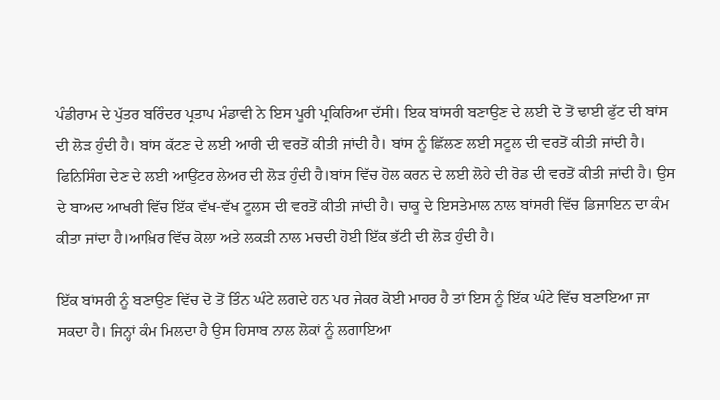ਪੰਡੀਰਾਮ ਦੇ ਪੁੱਤਰ ਬਰਿੰਦਰ ਪ੍ਰਤਾਪ ਮੰਡਾਵੀ ਨੇ ਇਸ ਪੂਰੀ ਪ੍ਰਕਿਰਿਆ ਦੱਸੀ। ਇਕ ਬਾਂਸਰੀ ਬਣਾਉਣ ਦੇ ਲਈ ਦੋ ਤੋਂ ਢਾਈ ਫੁੱਟ ਦੀ ਬਾਂਸ ਦੀ ਲੋੜ ਹੁੰਦੀ ਹੈ। ਬਾਂਸ ਕੱਟਣ ਦੇ ਲਈ ਆਰੀ ਦੀ ਵਰਤੋਂ ਕੀਤੀ ਜਾਂਦੀ ਹੈ। ਬਾਂਸ ਨੂੰ ਛਿੱਲਣ ਲਈ ਸਟੂਲ ਦੀ ਵਰਤੋਂ ਕੀਤੀ ਜਾਂਦੀ ਹੈ। ਫਿਨਿਸਿੰਗ ਦੇਣ ਦੇ ਲਈ ਆਉਂਟਰ ਲੇਅਰ ਦੀ ਲੋੜ ਹੁੰਦੀ ਹੈ।ਬਾਂਸ ਵਿੱਚ ਹੋਲ ਕਰਨ ਦੇ ਲਈ ਲੋਹੇ ਦੀ ਰੋਡ ਦੀ ਵਰਤੋਂ ਕੀਤੀ ਜਾਂਦੀ ਹੈ। ਉਸ ਦੇ ਬਾਅਦ ਆਖਰੀ ਵਿੱਚ ਇੱਕ ਵੱਖ-ਵੱਖ ਟੂਲਸ ਦੀ ਵਰਤੋਂ ਕੀਤੀ ਜਾਂਦੀ ਹੈ। ਚਾਕੂ ਦੇ ਇਸਤੇਮਾਲ ਨਾਲ ਬਾਂਸਰੀ ਵਿੱਚ ਡਿਜਾਇਨ ਦਾ ਕੰਮ ਕੀਤਾ ਜਾਂਦਾ ਹੈ।ਆਖ਼ਿਰ ਵਿੱਚ ਕੋਲਾ ਅਤੇ ਲਕੜੀ ਨਾਲ ਮਚਦੀ ਹੋਈ ਇੱਕ ਭੱਟੀ ਦੀ ਲੋੜ ਹੁੰਦੀ ਹੈ।

ਇੱਕ ਬਾਂਸਰੀ ਨੂੰ ਬਣਾਉਣ ਵਿੱਚ ਦੋ ਤੋਂ ਤਿੰਨ ਘੰਟੇ ਲਗਦੇ ਹਨ ਪਰ ਜੇਕਰ ਕੋਈ ਮਾਹਰ ਹੈ ਤਾਂ ਇਸ ਨੂੰ ਇੱਕ ਘੰਟੇ ਵਿੱਚ ਬਣਾਇਆ ਜਾ ਸਕਦਾ ਹੈ। ਜਿਨ੍ਹਾਂ ਕੰਮ ਮਿਲਦਾ ਹੈ ਉਸ ਹਿਸਾਬ ਨਾਲ ਲੋਕਾਂ ਨੂੰ ਲਗਾਇਆ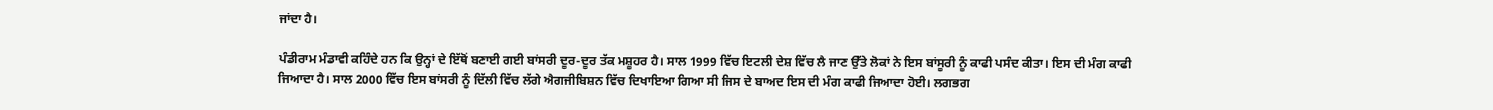ਜਾਂਦਾ ਹੈ।

ਪੰਡੀਰਾਮ ਮੰਡਾਵੀ ਕਹਿੰਦੇ ਹਨ ਕਿ ਉਨ੍ਹਾਂ ਦੇ ਇੱਥੋਂ ਬਣਾਈ ਗਈ ਬਾਂਸਰੀ ਦੂਰ-ਦੂਰ ਤੱਕ ਮਸ਼ੂਹਰ ਹੈ। ਸਾਲ 1999 ਵਿੱਚ ਇਟਲੀ ਦੇਸ਼ ਵਿੱਚ ਲੈ ਜਾਣ ਉੱਤੇ ਲੋਕਾਂ ਨੇ ਇਸ ਬਾਂਸੂਰੀ ਨੂੰ ਕਾਫੀ ਪਸੰਦ ਕੀਤਾ। ਇਸ ਦੀ ਮੰਗ ਕਾਫੀ ਜਿਆਦਾ ਹੈ। ਸਾਲ 2000 ਵਿੱਚ ਇਸ ਬਾਂਸਰੀ ਨੂੰ ਦਿੱਲੀ ਵਿੱਚ ਲੱਗੇ ਐਗਜੀਬਿਸ਼ਨ ਵਿੱਚ ਦਿਖਾਇਆ ਗਿਆ ਸੀ ਜਿਸ ਦੇ ਬਾਅਦ ਇਸ ਦੀ ਮੰਗ ਕਾਫੀ ਜਿਆਦਾ ਹੋਈ। ਲਗਭਗ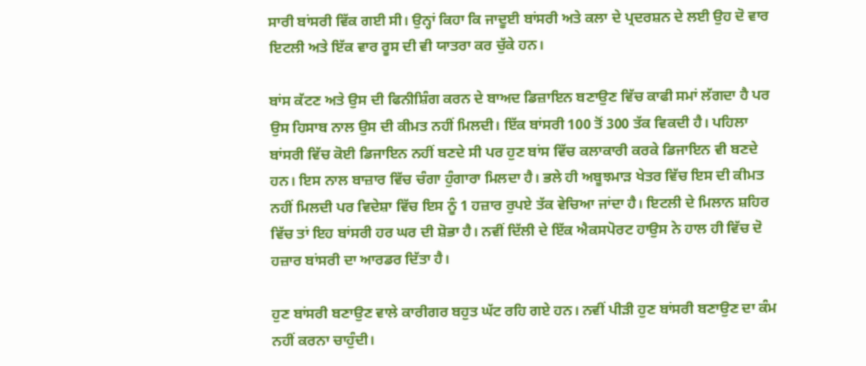ਸਾਰੀ ਬਾਂਸਰੀ ਵਿੱਕ ਗਈ ਸੀ। ਉਨ੍ਹਾਂ ਕਿਹਾ ਕਿ ਜਾਦੂਈ ਬਾਂਸਰੀ ਅਤੇ ਕਲਾ ਦੇ ਪ੍ਰਦਰਸ਼ਨ ਦੇ ਲਈ ਉਹ ਦੋ ਵਾਰ ਇਟਲੀ ਅਤੇ ਇੱਕ ਵਾਰ ਰੂਸ ਦੀ ਵੀ ਯਾਤਰਾ ਕਰ ਚੁੱਕੇ ਹਨ।

ਬਾਂਸ ਕੱਟਣ ਅਤੇ ਉਸ ਦੀ ਫਿਨੀਸ਼ਿੰਗ ਕਰਨ ਦੇ ਬਾਅਦ ਡਿਜ਼ਾਇਨ ਬਣਾਉਣ ਵਿੱਚ ਕਾਫੀ ਸਮਾਂ ਲੱਗਦਾ ਹੈ ਪਰ ਉਸ ਹਿਸਾਬ ਨਾਲ ਉਸ ਦੀ ਕੀਮਤ ਨਹੀਂ ਮਿਲਦੀ। ਇੱਕ ਬਾਂਸਰੀ 100 ਤੋਂ 300 ਤੱਕ ਵਿਕਦੀ ਹੈ। ਪਹਿਲਾ ਬਾਂਸਰੀ ਵਿੱਚ ਕੋਈ ਡਿਜਾਇਨ ਨਹੀਂ ਬਣਦੇ ਸੀ ਪਰ ਹੁਣ ਬਾਂਸ ਵਿੱਚ ਕਲਾਕਾਰੀ ਕਰਕੇ ਡਿਜਾਇਨ ਵੀ ਬਣਦੇ ਹਨ। ਇਸ ਨਾਲ ਬਾਜ਼ਾਰ ਵਿੱਚ ਚੰਗਾ ਹੁੰਗਾਰਾ ਮਿਲਦਾ ਹੈ। ਭਲੇ ਹੀ ਅਬੂਝਮਾੜ ਖੇਤਰ ਵਿੱਚ ਇਸ ਦੀ ਕੀਮਤ ਨਹੀਂ ਮਿਲਦੀ ਪਰ ਵਿਦੇਸ਼ਾ ਵਿੱਚ ਇਸ ਨੂੰ 1 ਹਜ਼ਾਰ ਰੁਪਏ ਤੱਕ ਵੇਚਿਆ ਜਾਂਦਾ ਹੈ। ਇਟਲੀ ਦੇ ਮਿਲਾਨ ਸ਼ਹਿਰ ਵਿੱਚ ਤਾਂ ਇਹ ਬਾਂਸਰੀ ਹਰ ਘਰ ਦੀ ਸ਼ੋਭਾ ਹੈ। ਨਵੀਂ ਦਿੱਲੀ ਦੇ ਇੱਕ ਐਕਸਪੋਰਟ ਹਾਉਸ ਨੇ ਹਾਲ ਹੀ ਵਿੱਚ ਦੋ ਹਜ਼ਾਰ ਬਾਂਸਰੀ ਦਾ ਆਰਡਰ ਦਿੱਤਾ ਹੈ।

ਹੁਣ ਬਾਂਸਰੀ ਬਣਾਉਣ ਵਾਲੇ ਕਾਰੀਗਰ ਬਹੁਤ ਘੱਟ ਰਹਿ ਗਏ ਹਨ। ਨਵੀਂ ਪੀੜੀ ਹੁਣ ਬਾਂਸਰੀ ਬਣਾਉਣ ਦਾ ਕੰਮ ਨਹੀਂ ਕਰਨਾ ਚਾਹੁੰਦੀ।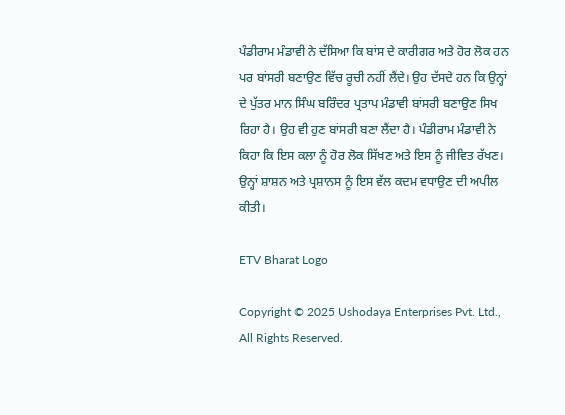ਪੰਡੀਰਾਮ ਮੰਡਾਵੀ ਨੇ ਦੱਸਿਆ ਕਿ ਬਾਂਸ ਦੇ ਕਾਰੀਗਰ ਅਤੇ ਹੋਰ ਲੋਕ ਹਨ ਪਰ ਬਾਂਸਰੀ ਬਣਾਉਣ ਵਿੱਚ ਰੂਚੀ ਨਹੀਂ ਲੈਂਦੇ। ਉਹ ਦੱਸਦੇ ਹਨ ਕਿ ਉਨ੍ਹਾਂ ਦੇ ਪੁੱਤਰ ਮਾਨ ਸਿੰਘ ਬਰਿੰਦਰ ਪ੍ਰਤਾਪ ਮੰਡਾਵੀ ਬਾਂਸਰੀ ਬਣਾਉਣ ਸਿਖ ਰਿਹਾ ਹੈ। ਉਹ ਵੀ ਹੁਣ ਬਾਂਸਰੀ ਬਣਾ ਲੈਂਦਾ ਹੈ। ਪੰਡੀਰਾਮ ਮੰਡਾਵੀ ਨੇ ਕਿਹਾ ਕਿ ਇਸ ਕਲਾ ਨੂੰ ਹੋਰ ਲੋਕ ਸਿੱਖਣ ਅਤੇ ਇਸ ਨੂੰ ਜੀਵਿਤ ਰੱਖਣ। ਉਨ੍ਹਾਂ ਸ਼ਾਸ਼ਨ ਅਤੇ ਪ੍ਰਸ਼ਾਨਸ ਨੂੰ ਇਸ ਵੱਲ ਕਦਮ ਵਧਾਉਣ ਦੀ ਅਪੀਲ ਕੀਤੀ।

ETV Bharat Logo

Copyright © 2025 Ushodaya Enterprises Pvt. Ltd., All Rights Reserved.